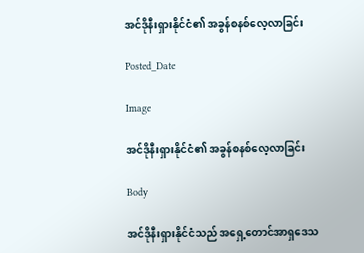အင်ဒိုနီးရှားနိုင်ငံ၏ အခွန်စနစ်လေ့လာခြင်း

Posted_Date

Image

အင်ဒိုနီးရှားနိုင်ငံ၏ အခွန်စနစ်လေ့လာခြင်း

Body

အင်ဒိုနီးရှားနိုင်ငံသည် အရှေ့တောင်အာရှဒေသ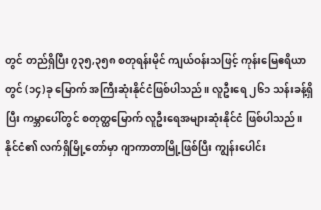တွင် တည်ရှိပြီး ၇၃၅,၃၅၈ စတုရန်းမိုင် ကျယ်ဝန်းသဖြင့် ကုန်းမြေဧရိယာတွင် (၁၄)ခု မြောက် အကြီးဆုံးနိုင်ငံဖြစ်ပါသည်။ လူဦးရေ ၂၆၁ သန်းခန့်ရှိပြီး ကမ္ဘာပေါ်တွင် စတုတ္ထမြောက် လူဦးရေအများဆုံးနိုင်ငံ ဖြစ်ပါသည်။ နိုင်ငံ၏ လက်ရှိမြို့တော်မှာ ဂျာကာတာမြို့ဖြစ်ပြီး ကျွန်းပေါင်း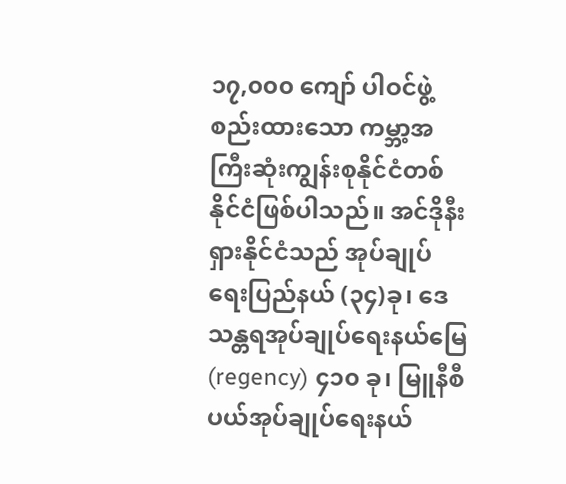၁၇,၀၀၀ ကျော် ပါဝင်ဖွဲ့စည်းထားသော ကမ္ဘာ့အကြီးဆုံးကျွန်းစုနိုင်ငံတစ်နိုင်ငံဖြစ်ပါသည်။ အင်ဒိုနီးရှားနိုင်ငံသည် အုပ်ချုပ်ရေးပြည်နယ် (၃၄)ခု၊ ဒေသန္တရအုပ်ချုပ်ရေးနယ်မြေ (regency) ၄၁၀ ခု၊ မြူနီစီပယ်အုပ်ချုပ်ရေးနယ်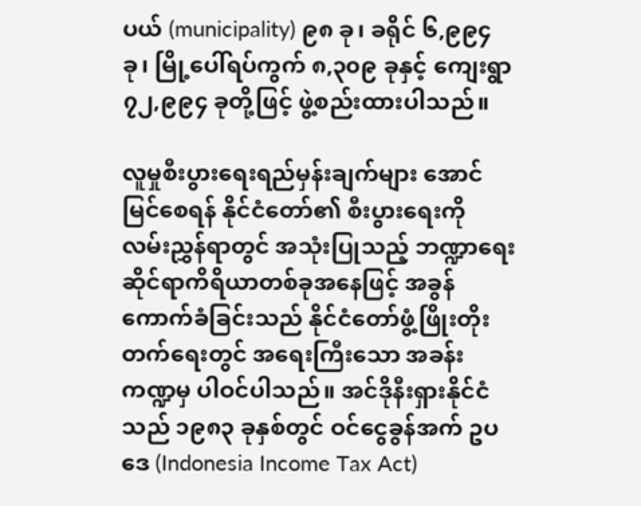ပယ် (municipality) ၉၈ ခု၊ ခရိုင် ၆,၉၉၄ ခု၊ မြို့ပေါ်ရပ်ကွက် ၈,၃၀၉ ခုနှင့် ကျေးရွာ ၇၂,၉၉၄ ခုတို့ဖြင့် ဖွဲ့စည်းထားပါသည်။

လူမှုစီးပွားရေးရည်မှန်းချက်များ အောင်မြင်စေရန် နိုင်ငံတော်၏ စီးပွားရေးကို လမ်းညွှန်ရာတွင် အသုံးပြုသည့် ဘဏ္ဍာရေးဆိုင်ရာကိရိယာတစ်ခုအနေဖြင့် အခွန်ကောက်ခံခြင်းသည် နိုင်ငံတော်ဖွံ့ဖြိုးတိုးတက်ရေးတွင် အရေးကြီးသော အခန်းကဏ္ဍမှ ပါဝင်ပါသည်။ အင်ဒိုနီးရှားနိုင်ငံသည် ၁၉၈၃ ခုနှစ်တွင် ဝင်ငွေခွန်အက် ဥပဒေ (Indonesia Income Tax Act)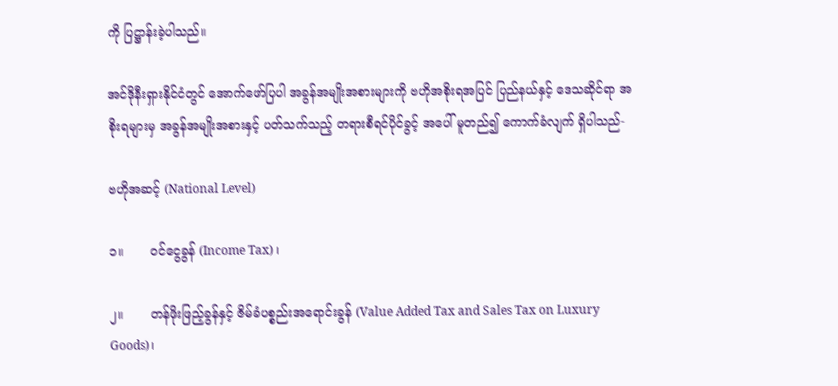ကို ပြဋ္ဌာန်းခဲ့ပါသည်။

အင်ဒိုနီးရှားနိုင်ငံတွင် အောက်ဖော်ပြပါ အခွန်အမျိုးအစားများကို ဗဟိုအစိုးရအပြင် ပြည်နယ်နှင့် ဒေသဆိုင်ရာ အစိုးရများမှ အခွန်အမျိုးအစားနှင့် ပတ်သက်သည့် တရားစီရင်ပိုင်ခွင့် အပေါ် မူတည်၍ ကောက်ခံလျက် ရှိပါသည်-

ဗဟိုအဆင့် (National Level)

၁။       ဝင်ငွေခွန် (Income Tax) ၊

၂။       တန်ဖိုးဖြည့်ခွန်နှင့် ဇိမ်ခံပစ္စည်းအရောင်းခွန် (Value Added Tax and Sales Tax on Luxury Goods)၊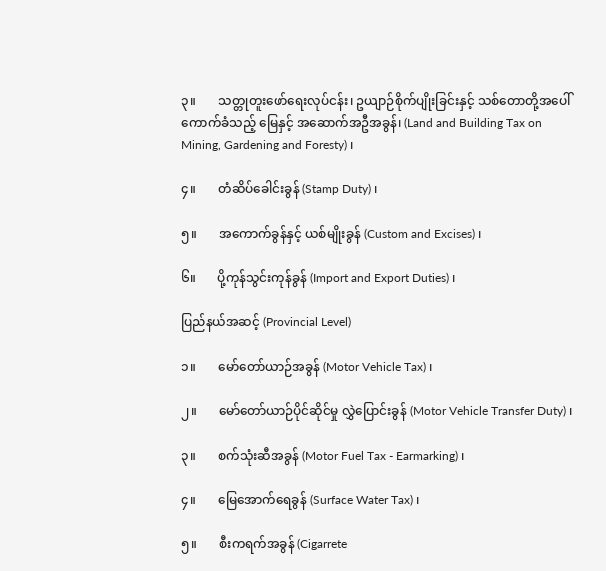၃။       သတ္တုတူးဖော်ရေးလုပ်ငန်း၊ ဥယျာဉ်စိုက်ပျိုးခြင်းနှင့် သစ်တောတို့အပေါ် ကောက်ခံသည့် မြေနှင့် အဆောက်အဦအခွန်၊ (Land and Building Tax on Mining, Gardening and Foresty) ၊

၄။       တံဆိပ်ခေါင်းခွန် (Stamp Duty) ၊

၅။       အကောက်ခွန်နှင့် ယစ်မျိုးခွန် (Custom and Excises) ၊

၆။       ပို့ကုန်သွင်းကုန်ခွန် (Import and Export Duties) ၊

ပြည်နယ်အဆင့် (Provincial Level)

၁။       မော်တော်ယာဉ်အခွန် (Motor Vehicle Tax) ၊

၂။       မော်တော်ယာဉ်ပိုင်ဆိုင်မှု လွှဲပြောင်းခွန် (Motor Vehicle Transfer Duty) ၊

၃။       စက်သုံးဆီအခွန် (Motor Fuel Tax - Earmarking) ၊

၄။       မြေအောက်ရေခွန် (Surface Water Tax) ၊

၅။       စီးကရက်အခွန် (Cigarrete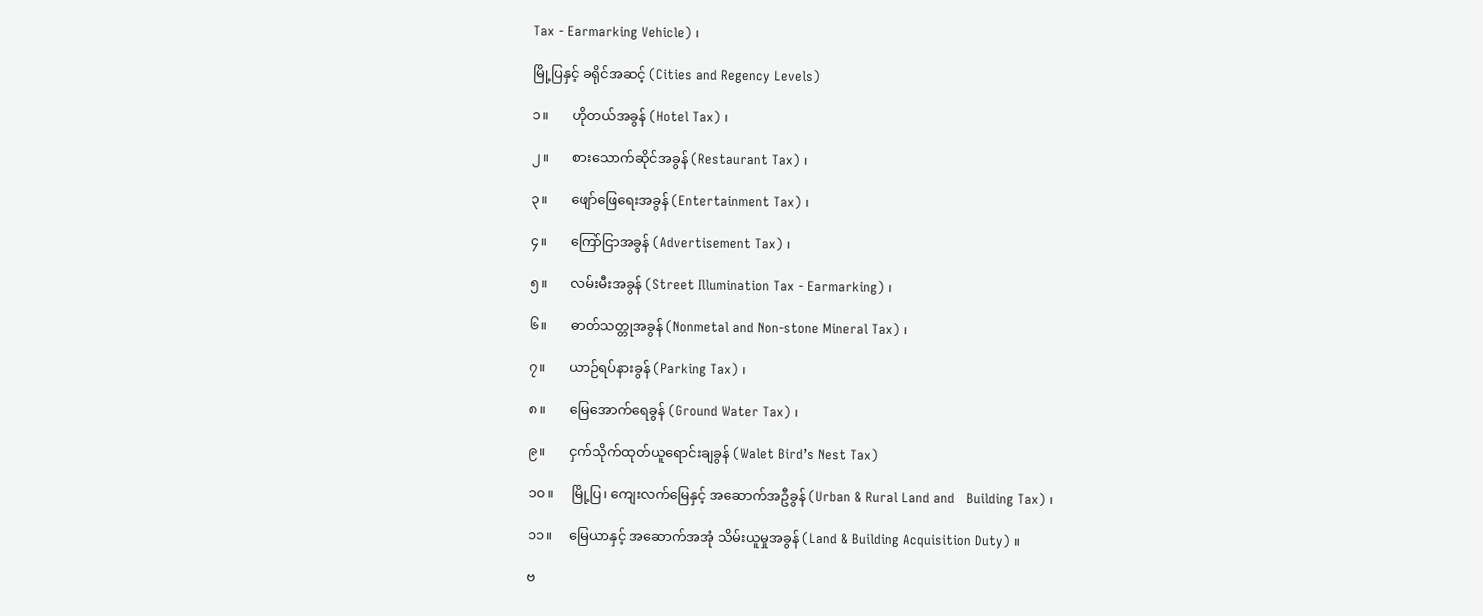Tax - Earmarking Vehicle) ၊

မြို့ပြနှင့် ခရိုင်အဆင့် (Cities and Regency Levels)

၁။       ဟိုတယ်အခွန် (Hotel Tax) ၊

၂။       စားသောက်ဆိုင်အခွန် (Restaurant Tax) ၊

၃။       ဖျော်ဖြေရေးအခွန် (Entertainment Tax) ၊

၄။       ကြော်ငြာအခွန် (Advertisement Tax) ၊

၅။       လမ်းမီးအခွန် (Street Illumination Tax - Earmarking) ၊

၆။       ဓာတ်သတ္တုအခွန် (Nonmetal and Non-stone Mineral Tax) ၊

၇။       ယာဉ်ရပ်နားခွန် (Parking Tax) ၊

၈။       မြေအောက်ရေခွန် (Ground Water Tax) ၊

၉။       ငှက်သိုက်ထုတ်ယူရောင်းချခွန် (Walet Bird’s Nest Tax)

၁၀။     မြို့ပြ၊ ကျေးလက်မြေနှင့် အဆောက်အဦခွန် (Urban & Rural Land and   Building Tax) ၊

၁၁။     မြေယာနှင့် အဆောက်အအုံ သိမ်းယူမှုအခွန် (Land & Building Acquisition Duty) ။

ဗ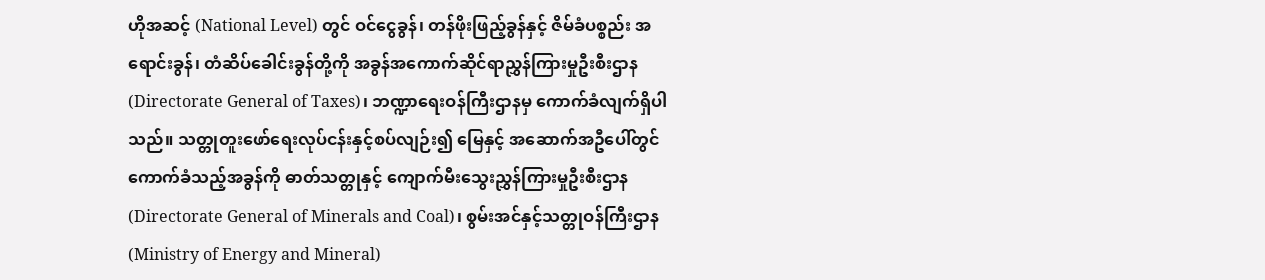ဟိုအဆင့် (National Level) တွင် ဝင်ငွေခွန်၊ တန်ဖိုးဖြည့်ခွန်နှင့် ဇိမ်ခံပစ္စည်း အရောင်းခွန်၊ တံဆိပ်ခေါင်းခွန်တို့ကို အခွန်အကောက်ဆိုင်ရာညွှန်ကြားမှုဦးစီးဌာန (Directorate General of Taxes)၊ ဘဏ္ဍာရေးဝန်ကြီးဌာနမှ ကောက်ခံလျက်ရှိပါသည်။ သတ္တုတူးဖော်ရေးလုပ်ငန်းနှင့်စပ်လျဉ်း၍ မြေနှင့် အဆောက်အဦပေါ်တွင် ကောက်ခံသည့်အခွန်ကို ဓာတ်သတ္တုနှင့် ကျောက်မီးသွေးညွှန်ကြားမှုဦးစီးဌာန (Directorate General of Minerals and Coal)၊ စွမ်းအင်နှင့်သတ္တုဝန်ကြီးဌာန (Ministry of Energy and Mineral)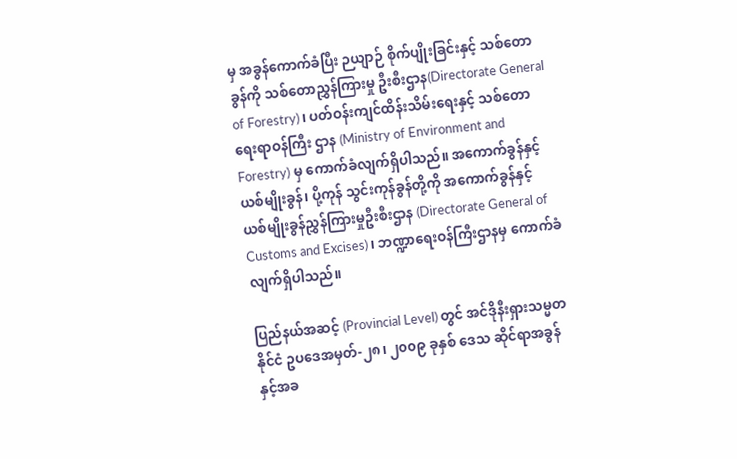မှ အခွန်ကောက်ခံပြီး ဉယျာဉ် စိုက်ပျိုးခြင်းနှင့် သစ်တောခွန်ကို သစ်တောညွှန်ကြားမှု ဦးစီးဌာန(Directorate General of Forestry)၊ ပတ်ဝန်းကျင်ထိန်းသိမ်းရေးနှင့် သစ်တောရေးရာဝန်ကြီး ဌာန (Ministry of Environment and Forestry) မှ ကောက်ခံလျက်ရှိပါသည်။ အကောက်ခွန်နှင့် ယစ်မျိုးခွန်၊ ပို့ကုန် သွင်းကုန်ခွန်တို့ကို အကောက်ခွန်နှင့် ယစ်မျိုးခွန်ညွှန်ကြားမှုဦးစီးဌာန (Directorate General of Customs and Excises)၊ ဘဏ္ဍာရေးဝန်ကြီးဌာနမှ ကောက်ခံလျက်ရှိပါသည်။

ပြည်နယ်အဆင့် (Provincial Level) တွင် အင်ဒိုနီးရှားသမ္မတနိုင်ငံ ဥပဒေအမှတ်-၂၈၊ ၂၀၀၉ ခုနှစ် ဒေသ ဆိုင်ရာအခွန်နှင့်အခ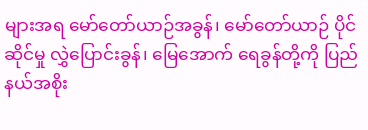များအရ မော်တော်ယာဉ်အခွန်၊ မော်တော်ယာဉ် ပိုင်ဆိုင်မှု လွှဲပြောင်းခွန်၊ မြေအောက် ရေခွန်တို့ကို ပြည်နယ်အစိုး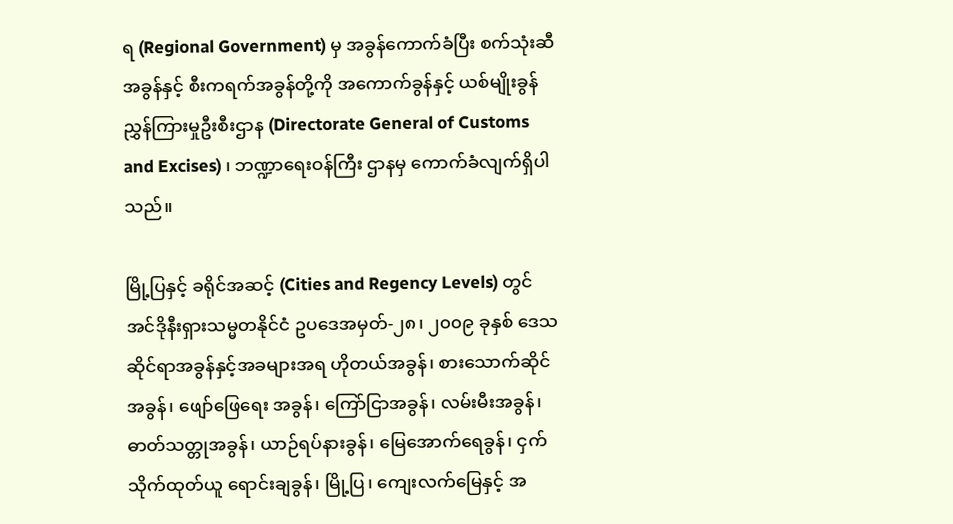ရ (Regional Government) မှ အခွန်ကောက်ခံပြီး စက်သုံးဆီအခွန်နှင့် စီးကရက်အခွန်တို့ကို အကောက်ခွန်နှင့် ယစ်မျိုးခွန် ညွှန်ကြားမှုဦးစီးဌာန (Directorate General of Customs and Excises) ၊ ဘဏ္ဍာရေးဝန်ကြီး ဌာနမှ ကောက်ခံလျက်ရှိပါသည်။

မြို့ပြနှင့် ခရိုင်အဆင့် (Cities and Regency Levels) တွင် အင်ဒိုနီးရှားသမ္မတနိုင်ငံ ဥပဒေအမှတ်-၂၈၊ ၂၀၀၉ ခုနှစ် ဒေသဆိုင်ရာအခွန်နှင့်အခများအရ ဟိုတယ်အခွန်၊ စားသောက်ဆိုင်အခွန်၊ ဖျော်ဖြေရေး အခွန်၊ ကြော်ငြာအခွန်၊ လမ်းမီးအခွန်၊ ဓာတ်သတ္တုအခွန်၊ ယာဉ်ရပ်နားခွန်၊ မြေအောက်ရေခွန်၊ ငှက်သိုက်ထုတ်ယူ ရောင်းချခွန်၊ မြို့ပြ၊ ကျေးလက်မြေနှင့် အ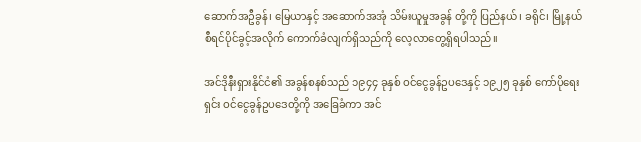ဆောက်အဦခွန်၊ မြေယာနှင့် အဆောက်အအုံ သိမ်းယူမှုအခွန် တို့ကို ပြည်နယ်၊ ခရိုင်၊ မြို့နယ် စီရင်ပိုင်ခွင့်အလိုက် ကောက်ခံလျက်ရှိသည်ကို လေ့လာတွေ့ရှိရပါသည်။

အင်ဒိုနီးရှားနိုင်ငံ၏ အခွန်စနစ်သည် ၁၉၄၄ ခုနှစ် ဝင်ငွေခွန်ဥပဒေနှင့် ၁၉၂၅ ခုနှစ် ကော်ပိုရေးရှင်း ဝင်ငွေခွန်ဥပဒေတို့ကို အခြေခံကာ အင်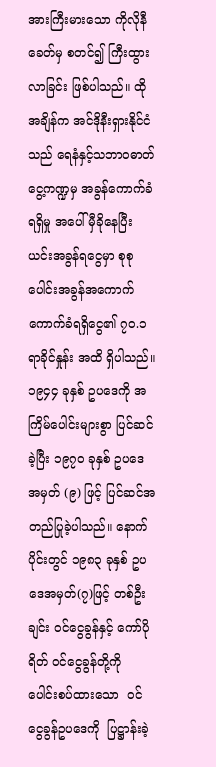အားကြီးမားသော ကိုလိုနီခေတ်မှ စတင်၍ ကြီးထွားလာခြင်း ဖြစ်ပါသည်။ ထိုအချိန်က အင်ဒိုနီးရှားနိုင်ငံသည် ရေနံနှင့်သဘာဝဓာတ်ငွေ့ကဏ္ဍမှ အခွန်ကောက်ခံ ရရှိမှု အပေါ် မှီခိုနေပြီး ယင်းအခွန်ရငွေမှာ စုစုပေါင်းအခွန်အကောက် ကောက်ခံရရှိငွေ၏ ၇၀.၁ ရာခိုင်နှုန်း အထိ ရှိပါသည်။ ၁၉၄၄ ခုနှစ် ဥပဒေကို အကြိမ်ပေါင်းများစွာ ပြင်ဆင်ခဲ့ပြီး ၁၉၇၀ ခုနှစ် ဥပဒေအမှတ် (၉) ဖြင့် ပြင်ဆင်အတည်ပြုခဲ့ပါသည်။ နောက်ပိုင်းတွင် ၁၉၈၃ ခုနှစ် ဥပဒေအမှတ်(၇)ဖြင့် တစ်ဦးချင်း ဝင်ငွေခွန်နှင့် ကော်ပိုရိတ် ဝင်ငွေခွန်တို့ကို  ပေါင်းစပ်ထားသော  ဝင်ငွေခွန်ဥပဒေကို  ပြဋ္ဌာန်းခဲ့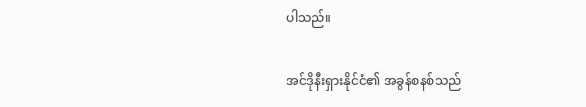ပါသည်။

အင်ဒိုနီးရှားနိုင်ငံ၏ အခွန်စနစ်သည်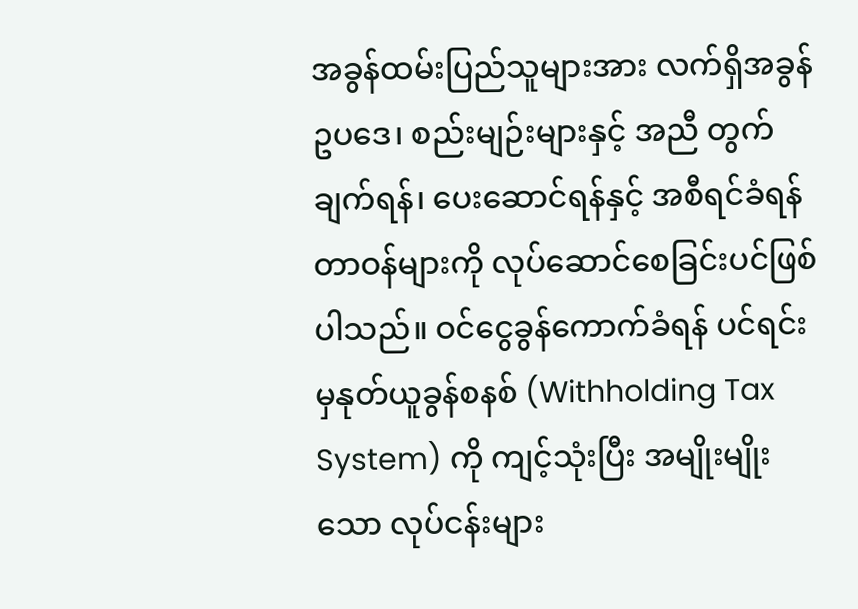အခွန်ထမ်းပြည်သူများအား လက်ရှိအခွန်ဥပဒေ၊ စည်းမျဉ်းများနှင့် အညီ တွက်ချက်ရန်၊ ပေးဆောင်ရန်နှင့် အစီရင်ခံရန် တာဝန်များကို လုပ်ဆောင်စေခြင်းပင်ဖြစ်ပါသည်။ ဝင်ငွေခွန်ကောက်ခံရန် ပင်ရင်းမှနုတ်ယူခွန်စနစ် (Withholding Tax System) ကို ကျင့်သုံးပြီး အမျိုးမျိုးသော လုပ်ငန်းများ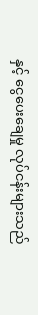နှင့် ငွေပေးချေမှု လုပ်ငန်းများသည်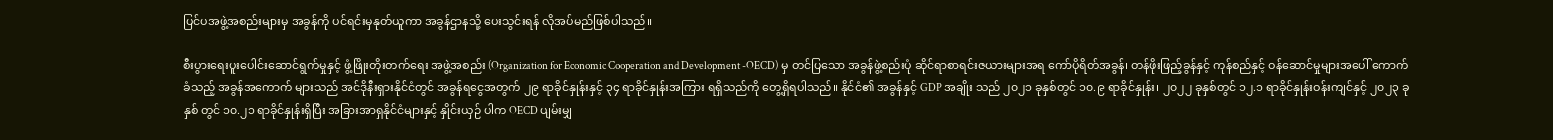ပြင်ပအဖွဲ့အစည်းများမှ အခွန်ကို ပင်ရင်းမှနုတ်ယူကာ အခွန်ဌာနသို့ ပေးသွင်းရန် လိုအပ်မည်ဖြစ်ပါသည်။

စီးပွားရေးပူးပေါင်းဆောင်ရွက်မှုနှင့် ဖွံ့ဖြိုးတိုးတက်ရေး အဖွဲ့အစည်း (Organization for Economic Cooperation and Development -OECD) မှ တင်ပြသော အခွန်ဖွဲ့စည်းပုံ ဆိုင်ရာစာရင်းဇယားများအရ ကော်ပိုရိတ်အခွန်၊ တန်ဖိုးဖြည့်ခွန်နှင့် ကုန်စည်နှင့် ဝန်ဆောင်မှုများအပေါ် ကောက်ခံသည့် အခွန်အကောက် များသည် အင်ဒိုနီးရှားနိုင်ငံတွင် အခွန်ရငွေအတွက် ၂၉ ရာခိုင်နှုန်းနှင့် ၃၄ ရာခိုင်နှုန်းအကြား ရရှိသည်ကို တွေ့ရှိရပါသည်။ နိုင်ငံ၏ အခွန်နှင့် GDP အချိုး သည် ၂၀၂၁ ခုနှစ်တွင် ၁၀.၉ ရာခိုင်နှုန်း၊ ၂၀၂၂ ခုနှစ်တွင် ၁၂.၁ ရာခိုင်နှုန်းဝန်းကျင်နှင့် ၂၀၂၃ ခုနှစ် တွင် ၁၀.၂၁ ရာခိုင်နှုန်းရှိပြီး အခြားအာရှနိုင်ငံများနှင့် နှိုင်းယှဉ် ပါက OECD ပျမ်းမျှ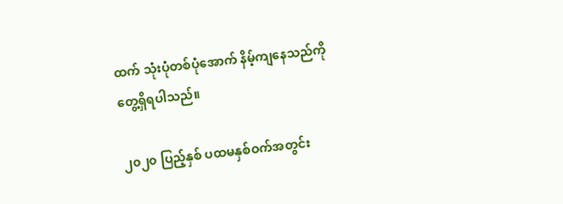ထက် သုံးပုံတစ်ပုံအောက် နိမ့်ကျနေသည်ကို တွေ့ရှိရပါသည်။

၂၀၂၀ ပြည့်နှစ် ပထမနှစ်ဝက်အတွင်း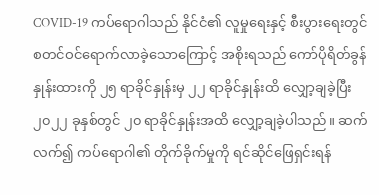COVID-19 ကပ်ရောဂါသည် နိုင်ငံ၏ လူမှုရေးနှင့် စီးပွားရေးတွင် စတင်ဝင်ရောက်လာခဲ့သောကြောင့် အစိုးရသည် ကော်ပိုရိတ်ခွန်နှုန်းထားကို ၂၅ ရာခိုင်နှုန်းမှ ၂၂ ရာခိုင်နှုန်းထိ လျှော့ချခဲ့ပြီး ၂၀၂၂ ခုနှစ်တွင် ၂၀ ရာခိုင်နှုန်းအထိ ‌လျှော့ချခဲ့ပါသည်။ ဆက်လက်၍ ကပ်ရောဂါ၏ တိုက်ခိုက်မှုကို ရင်ဆိုင်ဖြေရှင်းရန်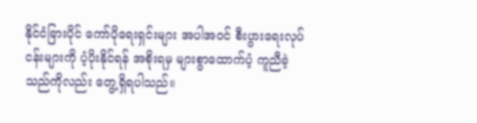နိုင်ငံခြားပိုင် ကော်ပိုရေးရှင်းများ အပါအဝင် စီးပွားရေးလုပ်ငန်းများကို ပံ့ပိုးနိုင်ရန် အစိုးရမှ များစွာထောက်ပံ့ ကူညီခဲ့သည်ကိုလည်း တွေ့ရှိရပါသည်။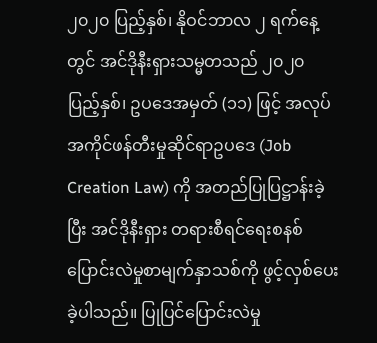၂၀၂၀ ပြည့်နှစ်၊ နိုဝင်ဘာလ ၂ ရက်နေ့တွင် အင်ဒိုနီးရှားသမ္မတသည် ၂၀၂၀ ပြည့်နှစ်၊ ဥပဒေအမှတ် (၁၁) ဖြင့် အလုပ်အကိုင်ဖန်တီးမှုဆိုင်ရာဥပဒေ (Job Creation Law) ကို အတည်ပြုပြဋ္ဌာန်းခဲ့ပြီး အင်ဒိုနီးရှား တရားစီရင်ရေးစနစ် ပြောင်းလဲမှုစာမျက်နှာသစ်ကို ဖွင့်လှစ်ပေးခဲ့ပါသည်။ ပြုပြင်ပြောင်းလဲမှု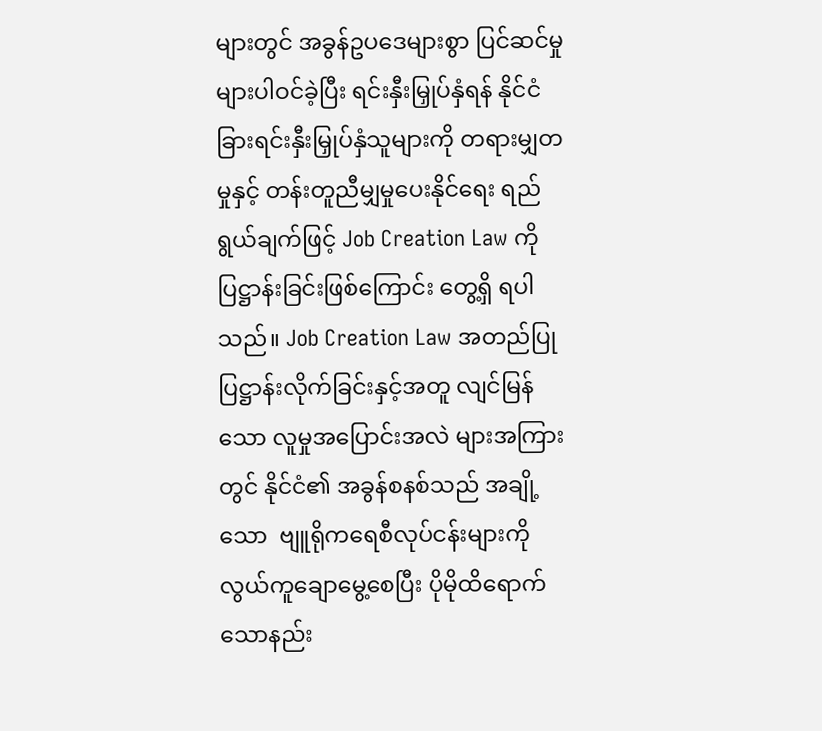များတွင် အခွန်ဥပဒေများစွာ ပြင်ဆင်မှုများပါဝင်ခဲ့ပြီး ရင်းနှီးမြှုပ်နှံရန် နိုင်ငံခြားရင်းနှီးမြှုပ်နှံသူများကို တရားမျှတမှုနှင့် တန်းတူညီမျှမှုပေးနိုင်ရေး ရည်ရွယ်ချက်ဖြင့် Job Creation Law ကို ပြဋ္ဌာန်းခြင်းဖြစ်ကြောင်း တွေ့ရှိ ရပါသည်။ Job Creation Law အတည်ပြုပြဋ္ဌာန်းလိုက်ခြင်းနှင့်အတူ လျင်မြန်သော လူမှုအပြောင်းအလဲ များအကြားတွင် နိုင်ငံ၏ အခွန်စနစ်သည် အချို့သော  ဗျူရိုကရေစီလုပ်ငန်းများကို လွယ်ကူချောမွေ့စေပြီး ပိုမိုထိရောက်သောနည်း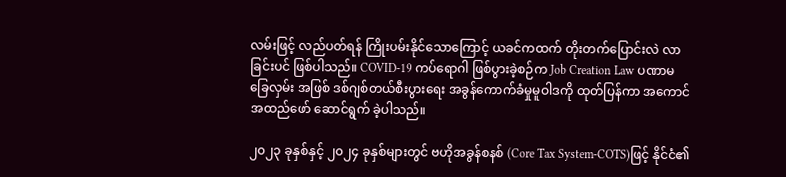လမ်းဖြင့် လည်ပတ်ရန် ကြိုးပမ်းနိုင်သောကြောင့် ယခင်ကထက် တိုးတက်ပြောင်းလဲ လာခြင်းပင် ဖြစ်ပါသည်။ COVID-19 ကပ်ရောဂါ ဖြစ်ပွားခဲ့စဉ်က Job Creation Law ပဏာမခြေလှမ်း အဖြစ် ဒစ်ဂျစ်တယ်စီးပွားရေး အခွန်ကောက်ခံမှုမူဝါဒကို ထုတ်ပြန်ကာ အကောင်အထည်ဖော် ဆောင်ရွက် ခဲ့ပါသည်။

၂၀၂၃ ခုနှစ်နှင့် ၂၀၂၄ ခုနှစ်များတွင် ဗဟိုအခွန်စနစ် (Core Tax System-COTS)ဖြင့် နိုင်ငံ၏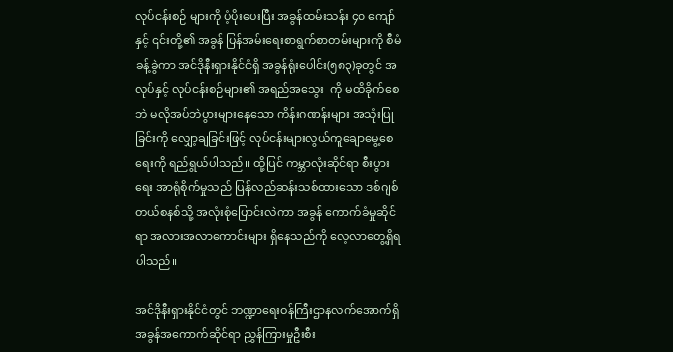လုပ်ငန်းစဉ် များကို ပံ့ပိုးပေးပြီး အခွန်ထမ်းသန်း ၄၀ ကျော်နှင့် ၎င်းတို့၏ အခွန် ပြန်အမ်းရေးစာရွက်စာတမ်းများကို စီမံခန့်ခွဲကာ အင်ဒိုနီးရှားနိုင်ငံရှိ အခွန်ရုံးပေါင်း(၅၈၃)ခုတွင် အလုပ်နှင့် လုပ်ငန်းစဉ်များ၏ အရည်အသွေး  ကို မထိခိုက်စေဘဲ မလိုအပ်ဘဲပွားများနေသော ကိန်းဂဏန်းများ အသုံးပြုခြင်းကို လျှော့ချခြင်းဖြင့် လုပ်ငန်းများလွယ်ကူချောမွေ့စေရေးကို ရည်ရွယ်ပါသည်။ ထို့ပြင် ကမ္ဘာလုံးဆိုင်ရာ စီးပွားရေး အာရုံစိုက်မှုသည် ပြန်လည်ဆန်းသစ်ထားသော ဒစ်ဂျစ်တယ်စနစ်သို့ အလုံးစုံပြောင်းလဲကာ အခွန် ကောက်ခံမှုဆိုင်ရာ အလားအလာကောင်းများ ရှိနေသည်ကို လေ့လာတွေ့ရှိရပါသည်။

အင်ဒိုနီးရှားနိုင်ငံတွင် ဘဏ္ဍာရေးဝန်ကြီးဌာနလက်အောက်ရှိ အခွန်အကောက်ဆိုင်ရာ ညွှန်ကြားမှုဦးစီး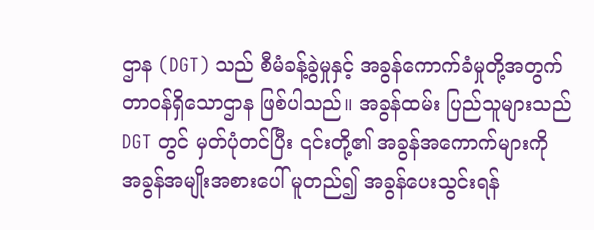ဌာန (DGT) သည် စီမံခန့်ခွဲမှုနှင့် အခွန်ကောက်ခံမှုတို့အတွက် တာဝန်ရှိသောဌာန ဖြစ်ပါသည်။ အခွန်ထမ်း ပြည်သူများသည် DGT တွင် မှတ်ပုံတင်ပြီး ၎င်းတို့၏ အခွန်အကောက်များကို အခွန်အမျိုးအစားပေါ် မူတည်၍ အခွန်ပေးသွင်းရန်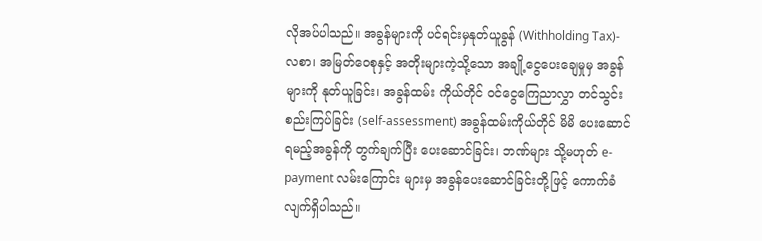လိုအပ်ပါသည်။ အခွန်များကို ပင်ရင်းမှနုတ်ယူခွန် (Withholding Tax)- လစာ၊ အမြတ်ဝေစုနှင့် အတိုးများကဲ့သို့သော အချို့ငွေပေးချေမှုမှ အခွန်များကို နုတ်ယူခြင်း၊ အခွန်ထမ်း ကိုယ်တိုင် ဝင်ငွေကြေညာလွှာ တင်သွင်းစည်းကြပ်ခြင်း (self-assessment) အခွန်ထမ်းကိုယ်တိုင် မိမိ ပေးဆောင်ရမည့်အခွန်ကို တွက်ချက်ပြီး ပေးဆောင်ခြင်း၊ ဘဏ်များ သို့မဟုတ် e-payment လမ်းကြောင်း များမှ အခွန်ပေးဆောင်ခြင်းတို့ဖြင့် ကောက်ခံလျက်ရှိပါသည်။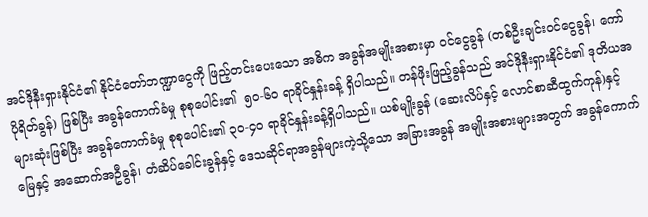အင်ဒိုနီးရှားနိုင်ငံ၏ နိုင်ငံတော်ဘဏ္ဍာငွေကို ဖြည့်တင်းပေးသော အဓိက အခွန်အမျိုးအစားမှာ ဝင်ငွေခွန် (တစ်ဦးချင်းဝင်ငွေခွန်၊ ကော်ပိုရိတ်ခွန်) ဖြစ်ပြီး အခွန်ကောက်ခံမှု စုစုပေါင်း၏  ၅၀-၆၀ ရာခိုင်နှုန်းခန့် ရှိပါသည်။ တန်ဖိုးဖြည့်ခွန်သည် အင်ဒိုနီးရှားနိုင်ငံ၏ ဒုတိယအများဆုံးဖြစ်ပြီး အခွန်ကောက်ခံမှု စုစုပေါင်း၏ ၃၀-၄၀ ရာခိုင်နှုန်းခန့်ရှိပါသည်။ ယစ်မျိုးခွန် (ဆေးလိပ်နှင့် လောင်စာဆီထွက်ကုန်)နှင့် မြေနှင့် အဆောက်အဦခွန်၊ တံဆိပ်ခေါင်းခွန်နှင့် ဒေသဆိုင်ရာအခွန်များကဲ့သို့သော အခြားအခွန် အမျိုးအစားများအတွက် အခွန်ကောက်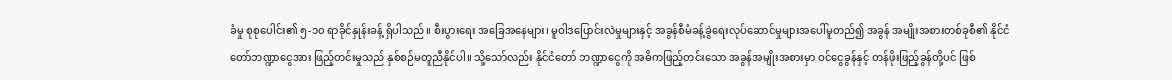ခံမှု စုစုပေါင်း၏ ၅-၁၀ ရာခိုင်နှုန်းခန့် ရှိပါသည်။ စီးပွားရေး အခြေအနေများ၊ မူဝါဒပြောင်းလဲမှုများနှင့် အခွန်စီမံခန့်ခွဲရေးလုပ်ဆောင်မှုများအပေါ်မူတည်၍ အခွန် အမျိုးအစားတစ်ခုစီ၏ နိုင်ငံတော်ဘဏ္ဍာငွေအား ဖြည့်တင်းမှုသည် နှစ်စဉ်မတူညီနိုင်ပါ။ သို့သော်လည်း နိုင်ငံတော် ဘဏ္ဍာငွေကို အဓိကဖြည့်တင်းသော အခွန်အမျိုးအစားမှာ ဝင်ငွေခွန်နှင့် တန်ဖိုးဖြည့်ခွန်တို့ပင် ဖြစ်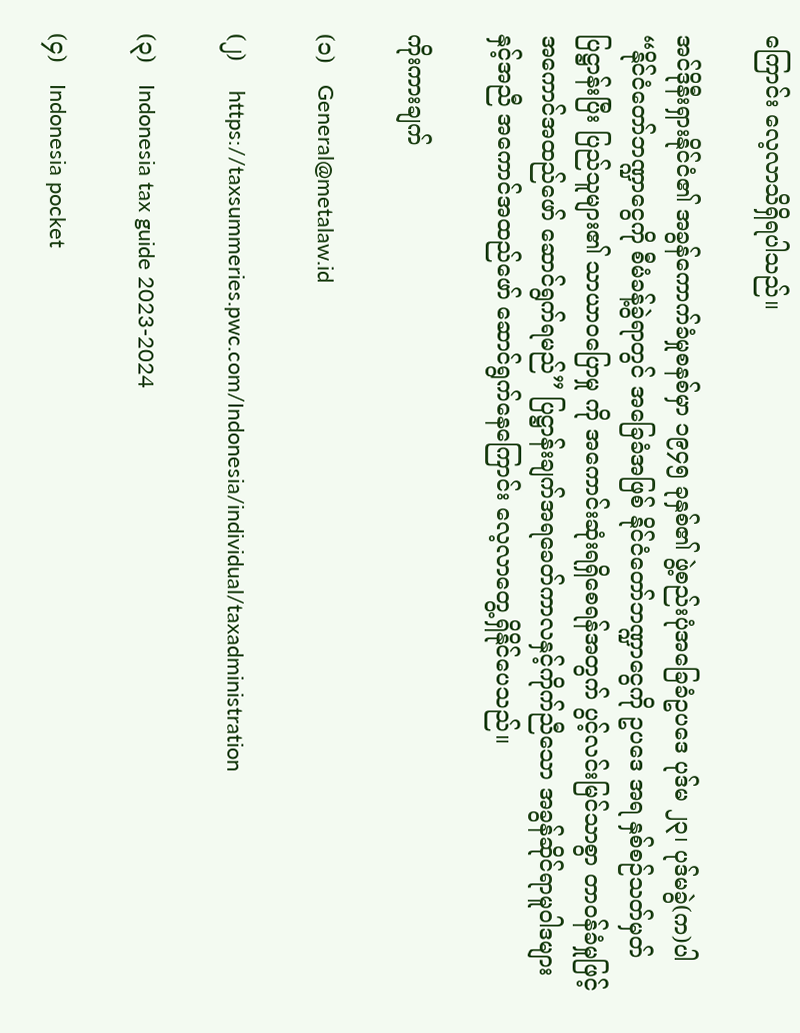ကြောင်း လေ့လာသိရှိရပါသည်။

အင်ဒိုနီးရှားနိုင်ငံ၏ အခွန်ကောက်ခံမှုစနစ်မှာ ၁၉၄၅ ခုနှစ်၏ ဖွဲ့စည်းပုံအခြေခံဥပဒေ ပုဒ်မ ၂၃၊ ပုဒ်မခွဲ(က)ပါ “နိုင်ငံတော်ဘဏ္ဍာငွေကို စီမံခန့်ခွဲရာတွင် အခြေခံအဖြစ် နိုင်ငံတော်ဘဏ္ဍာငွေကို ဥပဒေ အရ နှစ်စဉ်သတ်မှတ်ပြဋ္ဌာန်းပြီး ပြည်သူများ၏ သာယာဝပြောမှု ကို အကောင်းဆုံးရရှိစေရန်အတွက် ပွင့်လင်းမြင်သာစွာ တာဝန်ခံမှုဖြင့် အကောင်အထည်ဖော် ဆောင်ရွက်ရမည်” ပြဋ္ဌာန်းချက်အရခေတ်ကာလနှင့်ကိုက်ညီသော အခွန်ဆိုင်ရာမူဝါဒများနှင့်အညီ အကောင်အထည်ဖော် ဆောင်ရွက်နေကြောင်း လေ့လာတွေ့ရှိနိုင်ပေသည်။

ကိုးကားချက်

(၁)   General@metalaw.id

(၂)    https://taxsummeries.pwc.com/Indonesia/individual/taxadministration

(၃)   Indonesia tax guide 2023-2024

(၄)   Indonesia pocket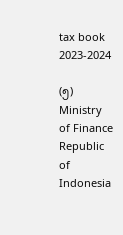tax book 2023-2024

(၅)   Ministry of Finance Republic of Indonesia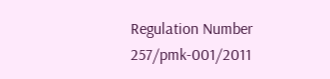Regulation Number 257/pmk-001/2011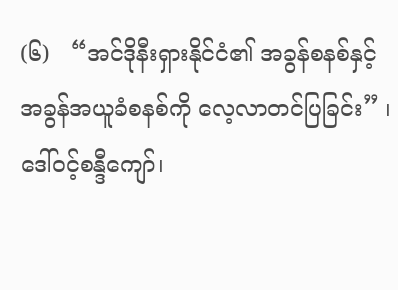(၆)   “အင်ဒိုနီးရှားနိုင်ငံ၏ အခွန်စနစ်နှင့် အခွန်အယူခံစနစ်ကို လေ့လာတင်ပြခြင်း” ၊ ဒေါ်ဝင့်စန္ဒီကျော်၊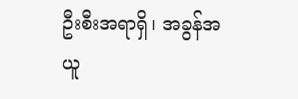ဦးစီးအရာရှိ၊ အခွန်အယူ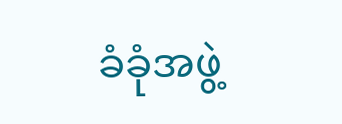ခံခုံအဖွဲ့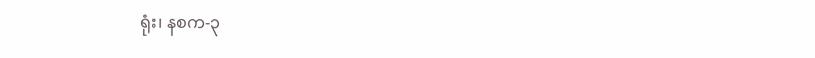ရုံး၊ နစက-၃